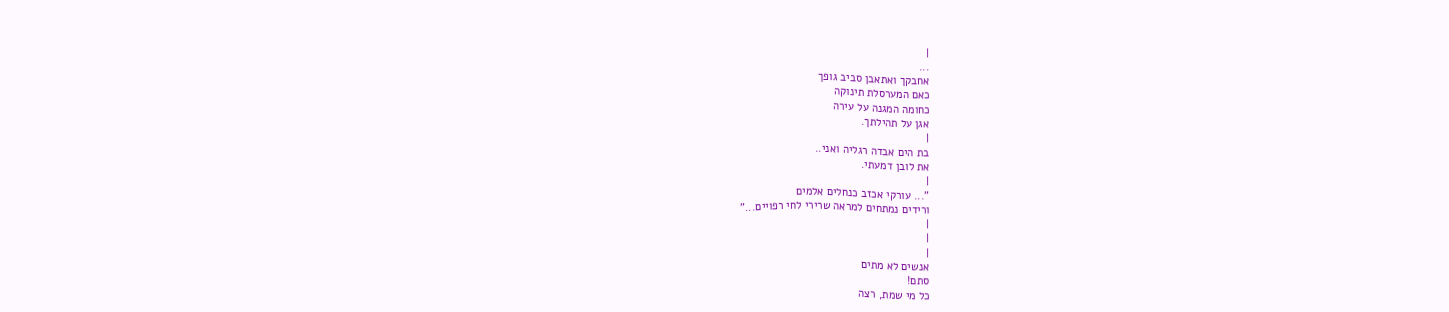|
...
אחבקך ואתאבן סביב גופך
כאם המערסלת תינוקה
כחומה המגנה על עירה
אגן על תהילתך.
|
בת הים אבדה רגליה ואני..
את לובן דמעתי.
|
"... עורקי אכזב כנחלים אלמים
ורידים נמתחים למראה שרירי לחי רפויים..."
|
|
|
אנשים לא מתים
סתם!
כל מי שמת, רצה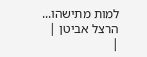למות מתישהו...
הרצל אביטן |
|